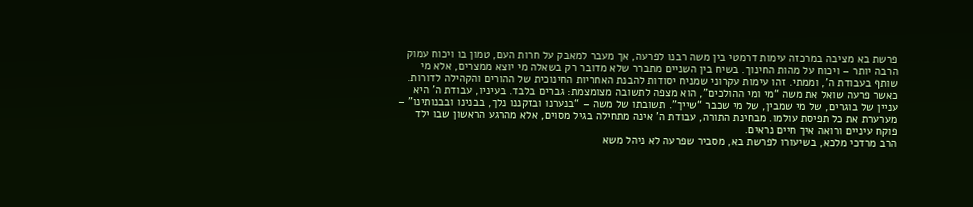פרשת בא מציבה במרכזה עימות דרמטי בין משה רבנו לפרעה, אך מעבר למאבק על חרות העם, טמון בו ויכוח עמוק הרבה יותר – ויכוח על מהות החינוך. בשיח בין השניים מתברר שלא מדובר רק בשאלה מי יוצא ממצרים, אלא מי שותף בעבודת ה’, וממתי. זהו עימות עקרוני שמניח יסודות להבנת האחריות החינוכית של ההורים והקהילה לדורות.
כאשר פרעה שואל את משה “מי ומי ההולכים”, הוא מצפה לתשובה מצומצמת: גברים בלבד. בעיניו, עבודת ה’ היא עניין של בוגרים, של מי שמבין, של מי שכבר “שייך”. תשובתו של משה – “בנערנו ובזקננו נלך, בבנינו ובבנותינו” – מערערת את כל תפיסת עולמו. מבחינת התורה, עבודת ה’ אינה מתחילה בגיל מסוים, אלא מהרגע הראשון שבו ילד פוקח עיניים ורואה איך חיים נראים.
הרב מרדכי מלכא, בשיעורו לפרשת בא, מסביר שפרעה לא ניהל משא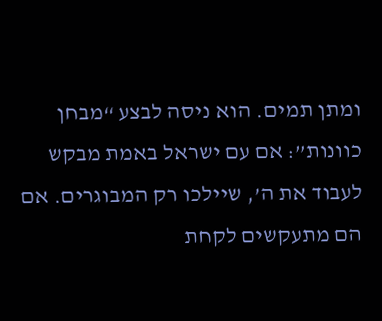ומתן תמים. הוא ניסה לבצע “מבחן כוונות”: אם עם ישראל באמת מבקש לעבוד את ה’, שיילכו רק המבוגרים. אם הם מתעקשים לקחת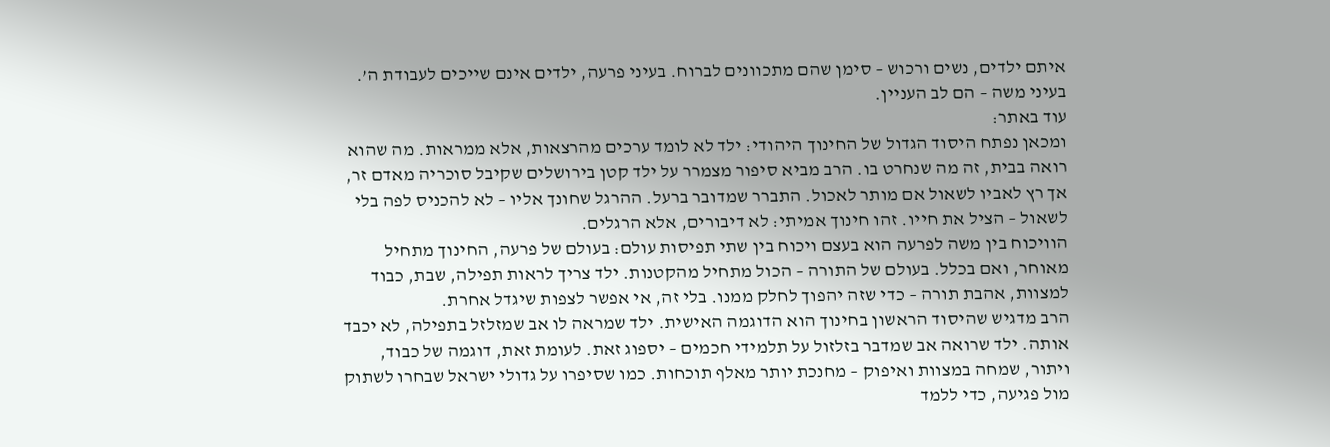איתם ילדים, נשים ורכוש – סימן שהם מתכוונים לברוח. בעיני פרעה, ילדים אינם שייכים לעבודת ה’. בעיני משה – הם לב העניין.
עוד באתר:
ומכאן נפתח היסוד הגדול של החינוך היהודי: ילד לא לומד ערכים מהרצאות, אלא ממראות. מה שהוא רואה בבית, זה מה שנחרט בו. הרב מביא סיפור מצמרר על ילד קטן בירושלים שקיבל סוכריה מאדם זר, אך רץ לאביו לשאול אם מותר לאכול. התברר שמדובר ברעל. ההרגל שחונך אליו – לא להכניס לפה בלי לשאול – הציל את חייו. זהו חינוך אמיתי: לא דיבורים, אלא הרגלים.
הוויכוח בין משה לפרעה הוא בעצם ויכוח בין שתי תפיסות עולם: בעולם של פרעה, החינוך מתחיל מאוחר, ואם בכלל. בעולם של התורה – הכול מתחיל מהקטנות. ילד צריך לראות תפילה, שבת, כבוד למצוות, אהבת תורה – כדי שזה יהפוך לחלק ממנו. בלי זה, אי אפשר לצפות שיגדל אחרת.
הרב מדגיש שהיסוד הראשון בחינוך הוא הדוגמה האישית. ילד שמראה לו אב שמזלזל בתפילה, לא יכבד אותה. ילד שרואה אב שמדבר בזלזול על תלמידי חכמים – יספוג זאת. לעומת זאת, דוגמה של כבוד, ויתור, שמחה במצוות ואיפוק – מחנכת יותר מאלף תוכחות. כמו שסיפרו על גדולי ישראל שבחרו לשתוק מול פגיעה, כדי ללמד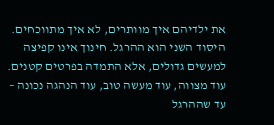את ילדיהם איך מוותרים, לא איך מתווכחים.
היסוד השני הוא ההרגל. חינוך אינו קפיצה למעשים גדולים, אלא התמדה בפרטים קטנים. עוד מצווה, עוד מעשה טוב, עוד הנהגה נכונה – עד שההרגל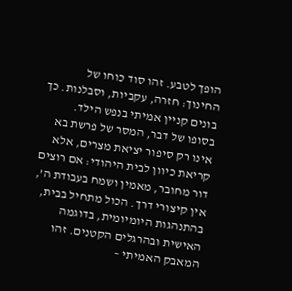הופך לטבע. זהו סוד כוחו של החינוך: חזרה, עקביות, וסבלנות. כך בונים קניין אמיתי בנפש הילד.
בסופו של דבר, המסר של פרשת בא אינו רק סיפור יציאת מצרים, אלא קריאת כיוון לבית היהודי: אם רוצים דור מחובר, מאמין ושמח בעבודת ה’, אין קיצורי דרך. הכול מתחיל בבית, בהתנהגות היומיומית, בדוגמה האישית ובהרגלים הקטנים. זהו המאבק האמיתי –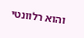והוא רלוונטי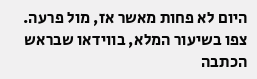היום לא פחות מאשר אז, מול פרעה.
צפו בשיעור המלא, בווידאו שבראש הכתבה